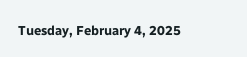Tuesday, February 4, 2025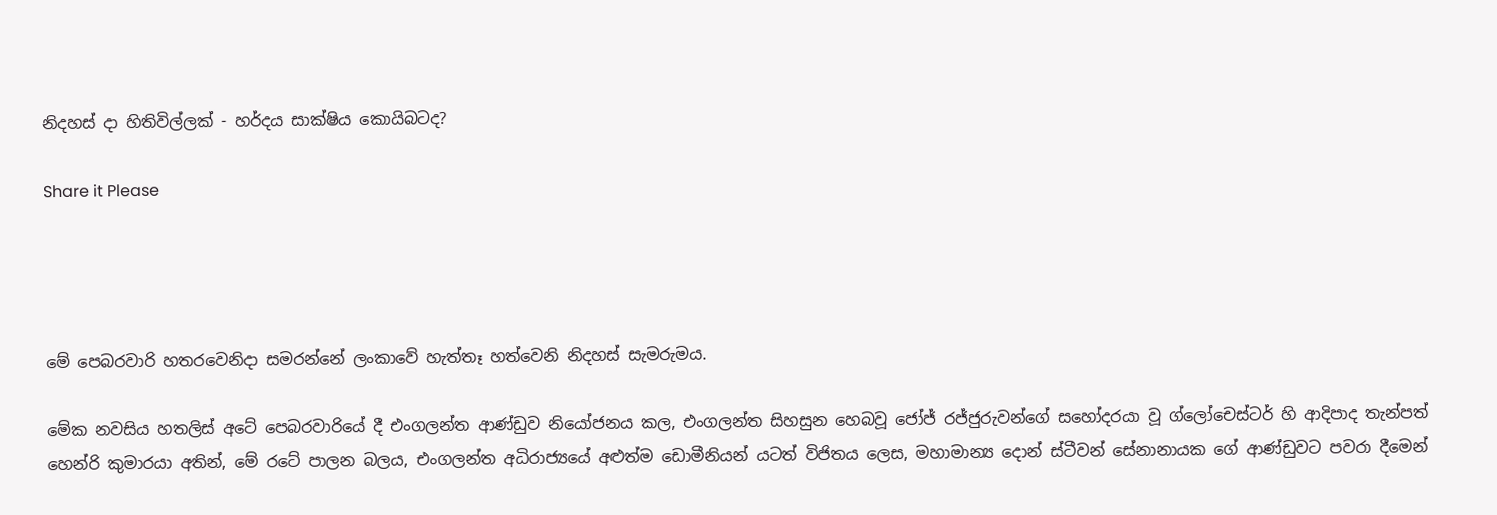නිදහස් දා හිතිවිල්ලක් - හර්දය සාක්ෂිය කොයිබටද?

Share it Please




මේ පෙබරවාරි හතරවෙනිදා සමරන්නේ ලංකාවේ හැත්තෑ හත්වෙනි නිදහස් සැමරුමය.

මේක නවසිය හතලිස් අටේ පෙබරවාරියේ දී එංගලන්ත ආණ්ඩුව නියෝජනය කල, එංගලන්ත සිහසුන හෙබවූ ජෝජ් රජ්ජුරුවන්ගේ සහෝදරයා වූ ග්ලෝචෙස්ටර් හි ආදිපාද තැන්පත් හෙන්රි කුමාරයා අතින්, මේ රටේ පාලන බලය, එංගලන්ත අධිරාජ්‍යයේ අළුත්ම ඩොමීනියන් යටත් විජිතය ලෙස, මහාමාන්‍ය දොන් ස්ටීවන් ස‌ේනානායක ගේ ආණ්ඩුවට පවරා දීමෙන්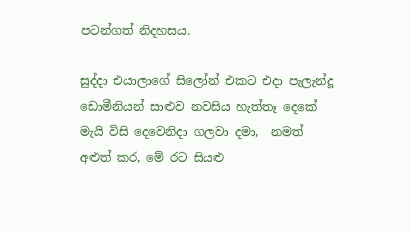පටන්ගත් නිදහසය.

සුද්දා එයාලාගේ සිලෝන් එකට එදා පැලැන්දූ ඩොමීනියන් සාළුව නවසිය හැත්තෑ දෙකේ මැයි විසි දෙවෙනිදා ගලවා දමා,  නමත් අළුත් කර, මේ රට සියළු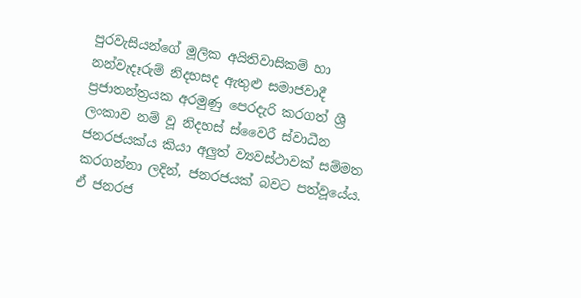පුරවැසියන්ගේ මූලික අයිතිවාසිකම් හා නන්වැදෑරුම් නිදහසද ඇතුළු සමාජවාදී ප්‍රජාතන්ත්‍රයක අරමුණු පෙරදැරි කරගත් ශ්‍රී ලංකාව නම් වූ නිදහස් ස්වෛරී ස්වාධීන ජනරජයක්ය කියා අලුත් ව්‍යවස්ථාවක් සම්මත කරගන්නා ලදින්, ජනරජයක් බවට පත්වූයේය. ඒ ජනරජ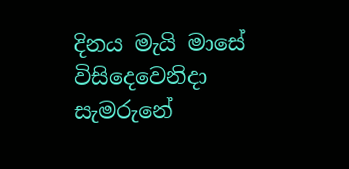දිනය මැයි මාසේ විසිදෙවෙනිදා සැමරුනේ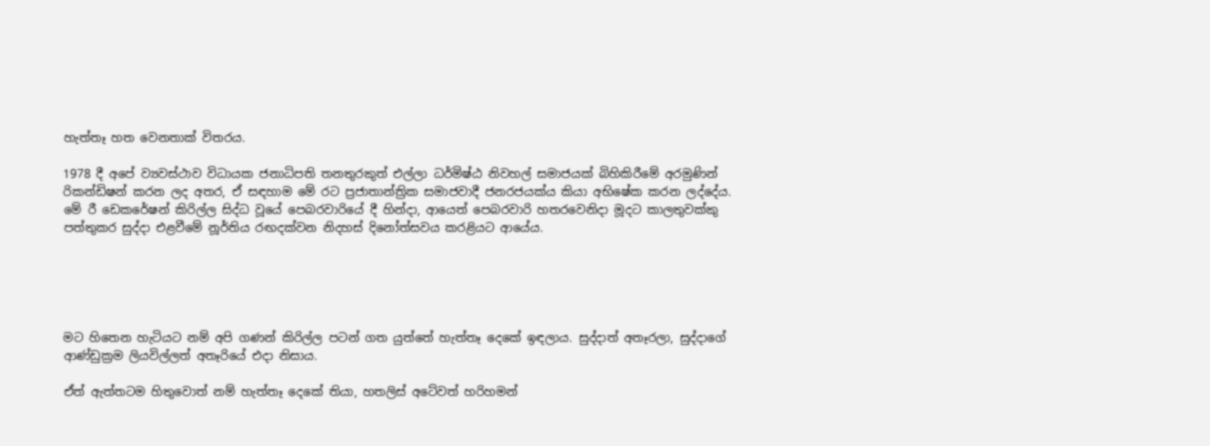හැත්තෑ හත වෙනතාක් විතරය.

1978 දී අපේ ව්‍යවස්ථාව විධායක ජනාධිපති තනතුරකුත් එල්ලා ධර්මිෂ්ඨ නිවහල් සමාජයක් බිහිකිරීමේ අරමුණින් රිකන්ඩිෂන් කරන ලද අතර, ඒ සඳහාම මේ රට ප්‍රජාතාන්ත්‍රික සමාජවාදී ජනරජයක්ය කියා අභිෂේක කරන ලද්දේය. මේ රී ඩෙකරේෂන් කිරිල්ල සිද්ධ වූයේ පෙබරවාරියේ දී හින්දා, ආයෙත් පෙබරවාරි හතරවෙනිදා මූදට කාලතුවක්කු පත්තුකර සුද්දා එළවීමේ නූර්තිය රඟදක්වන නිදහස් දිනෝත්සවය කරළියට ආයේය.





මට හිතෙන හැටියට නම් අපි ගණන් කිරිල්ල පටන් ගත යුත්තේ හැත්තෑ දෙකේ ඉඳලාය. සුද්දාත් අතෑරලා, සුද්දාගේ ආණ්ඩුක්‍රම ලියවිල්ලත් අතෑරියේ එදා නිසාය.

ඒත් ඇත්තටම හිතුවොත් නම් හැත්තෑ දෙකේ තියා, හතලිස් අටේවත් හරිහමන්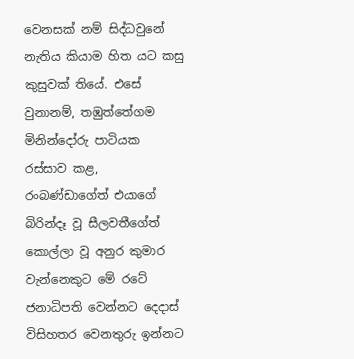වෙනසක් නම් සිද්ධවුනේ නැතිය කියාම හිත යට කසු කුසුවක් තියේ. එසේ වුනානම්, තඹුත්තේගම මිනින්දෝරු පාටිය‌ක රස්සාව කළ, රංබණ්ඩාගේත් එයාගේ බිරින්දෑ වූ සීලවතීගේත් කොල්ලා වූ අනුර කුමාර වැන්නෙකුට මේ රටේ ජනාධිපති වෙන්නට දෙදාස් විසිහතර වෙනතුරු ඉන්නට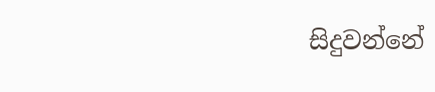සිදුවන්නේ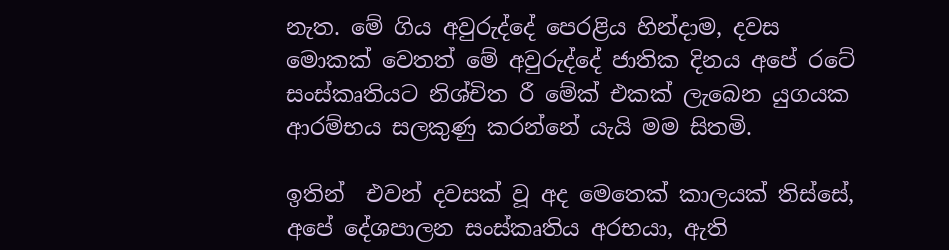නැත. මේ ගිය අවුරුද්දේ පෙරළිය හින්දාම, දවස මොකක් වෙතත් මේ අවුරුද්දේ ජාතික දිනය අපේ රටේ සංස්කෘතියට නිශ්චිත රී මේක් එකක් ලැබෙන යුගයක ආරම්භය සලකුණු කරන්නේ යැයි මම සිතමි.

ඉතින්  එවන් දවසක් වූ අද මෙතෙක් කාලයක් තිස්සේ,  අපේ දේශපාලන සංස්කෘතිය අරභයා, ඇති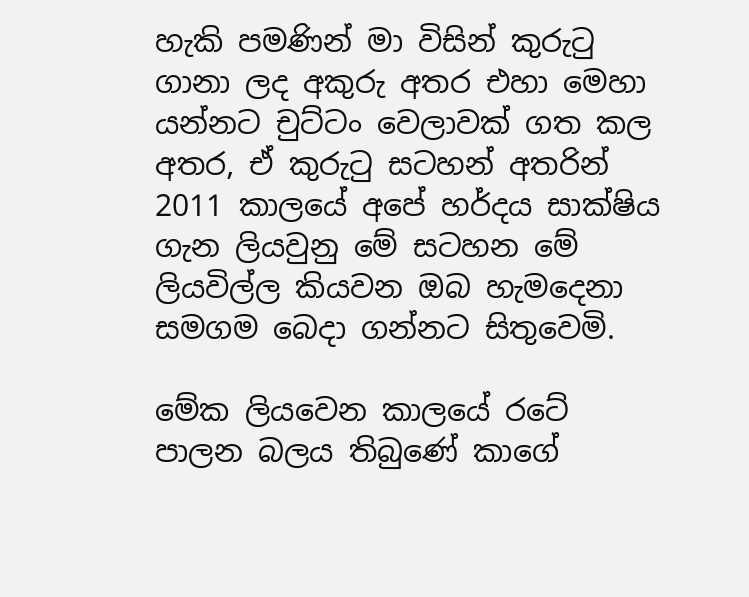හැකි පමණින් මා විසින් කුරුටු ගානා ලද අකුරු අතර එහා මෙහා යන්නට චුට්ටං වෙලාවක් ගත කල අතර, ඒ කුරුටු සටහන් අතරින් 2011 කාලයේ අපේ හර්දය සාක්ෂිය ගැන ලියවුනු මේ සටහන මේ ලියවිල්ල කියවන ඔබ හැමදෙනා සමගම බෙදා ගන්නට සිතුවෙමි.

මේක ලියවෙන කාලයේ රටේ පාලන බලය තිබුණේ කාගේ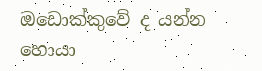ඔඩොක්කුවේ ද යන්න හොයා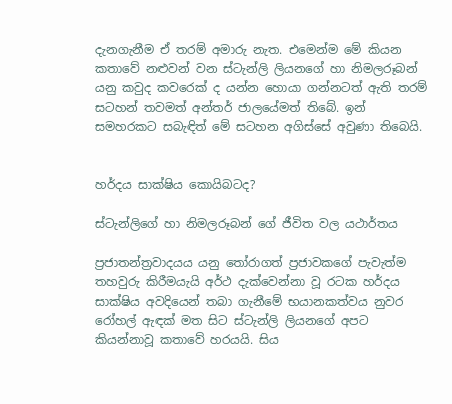දැනගැනීම ඒ තරම් අමාරු නැත. එමෙන්ම මේ කියන කතාවේ නළුවන් වන ස්ටැන්ලි ලියනගේ හා නිමලරූබන් යනු කවුද කවරෙක් ද යන්න හොයා ගන්නටත් ඇති තරම් සටහන් තවමත් අන්තර් ජාලයේමත් තිබේ. ඉන් සමහරකට සබැඳිත් මේ සටහන අගිස්සේ අවුණා තිබෙයි.


හර්දය සාක්ෂිය කොයිබටද?

ස්ටැන්ලිගේ හා නිමලරූබන් ගේ ජීවිත වල යථාර්තය

ප්‍රජාතන්ත්‍රවාදයය යනු තෝරාගත් ප්‍රජාවකගේ පැවැත්ම තහවුරු කිරීමයැයි අර්ථ දැක්වෙන්නා වූ රටක හර්දය සාක්ෂිය අවදියෙන් තබා ගැනීමේ භයානකත්වය නුවර රෝහල් ඇඳක් මත සිට ස්ටැන්ලි ලියනගේ අපට කියන්නාවූ කතාවේ හරයයි. සිය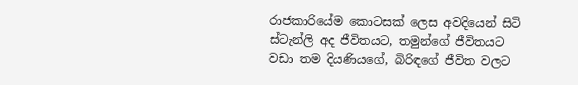රාජකාරියේම කොටසක් ලෙස අවදියෙන් සිටි ස්ටැන්ලි අද ජීවිතයට, තමුන්ගේ ජීවිතයට වඩා තම දියණියගේ, බිරිඳගේ ජීවිත වලට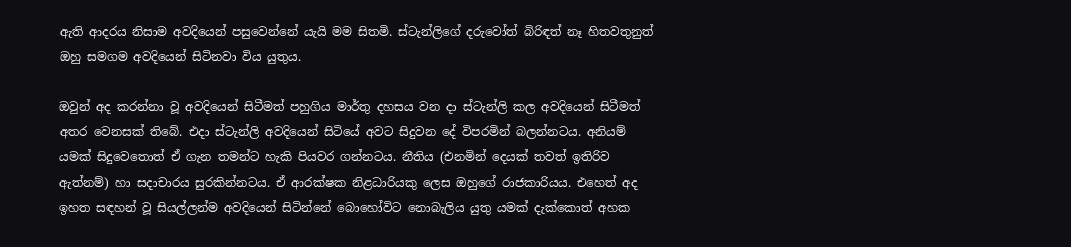ඇති ආදරය නිසාම අවදියෙන් පසුවෙන්නේ යැයි මම සිතමි. ස්ටැන්ලිගේ දරුවෝත් බිරිඳත් නෑ හිතවතුනුත් ඔහු සමගම අවදියෙන් සිටිනවා විය යුතුය.

ඔවුන් අද කරන්නා වූ අවදියෙන් සිටීමත් පහුගිය මාර්තු දහසය වන දා ස්ටැන්ලි කල අවදියෙන් සිටීමත් අතර වෙනසක් තිබේ. එදා ස්ටැන්ලි අවදියෙන් සිටියේ අවට සිදුවන දේ විපරමින් බලන්නටය. අනියම් යමක් සිදුවෙතොත් ඒ ගැන තමන්ට හැකි පියවර ගන්නටය. නීතිය (එනමින් දෙයක් තවත් ඉතිරිව ඇත්නම්) හා සදාචාරය සුරකින්නටය. ඒ ආරක්ෂක නිළධාරියකු ලෙස ඔහුගේ රාජකාරියය. එහෙත් අද ඉහත සඳහන් වූ සියල්ලන්ම අවදියෙන් සිටින්නේ බොහෝවිට නොබැලිය යුතු යමක් දැක්කොත් අහක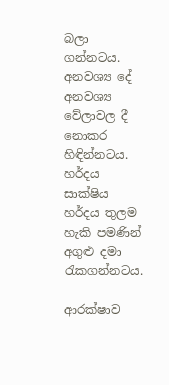බලා ගන්නටය. අනවශ්‍ය දේ අනවශ්‍ය වේලාවල දී නොකර හිඳින්නටය. හර්දය සාක්ෂිය හර්දය තුලම හැකි පමණින් අගුළු දමා රැකගන්නටය.

ආරක්ෂාව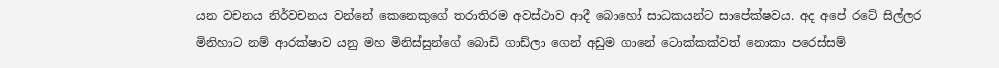යන වචනය නිර්වචනය වන්නේ කෙනෙකුගේ තරාතිරම අවස්ථාව ආදී බොහෝ සාධකයන්ට සාපේක්ෂවය. අද අපේ රටේ සිල්ලර මිනිහාට නම් ආරක්ෂාව යනු මහ මිනිස්සුන්ගේ බොඩි ගාඩ්ලා ගෙන් අඩුම ගානේ ටොක්කක්වත් නොකා පරෙස්සම්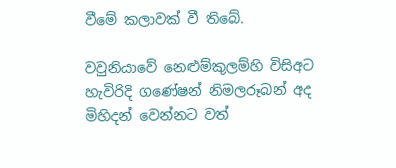වීමේ කලාවක් වී තිබේ.

වවුනියාවේ නෙළුම්කුලම්හි විසිඅට හැවිරිදි ගණේෂන් නිමලරූබන් අද මිහිදන් වෙන්නට වත්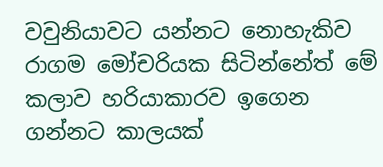වවුනියාවට යන්නට නොහැකිව රාගම මෝචරියක සිටින්නේත් මේ කලාව හරියාකාරව ඉගෙන ගන්නට කාලයක්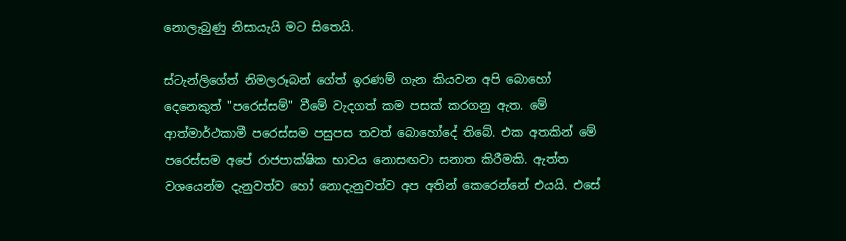නොලැබුණු නිසායැයි මට සිතෙයි.

ස්ටැන්ලිගේත් නිමලරූබන් ගේත් ඉරණම් ගැන කියවන අපි බොහෝ දෙනෙකුත් "පරෙස්සම්" වීමේ වැදගත් කම පසක් කරගනු ඇත. මේ ආත්මාර්ථකාමී පරෙස්සම පසුපස තවත් බොහෝදේ තිබේ. එක අතකින් මේ පරෙස්සම අපේ රාජපාක්ෂික භාවය නොසඟවා සනාත කිරීමකි. ඇත්ත වශයෙන්ම දැනුවත්ව හෝ නොදැනුවත්ව අප අතින් කෙරෙන්නේ එයයි. එසේ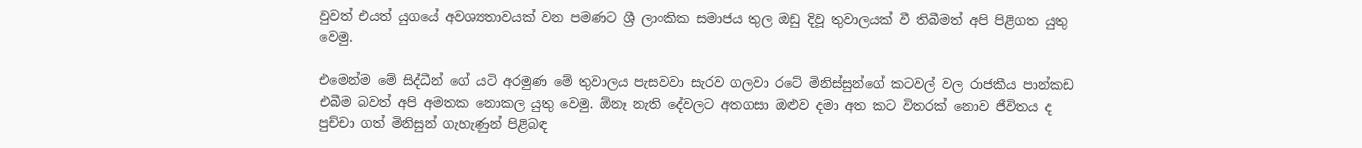වුවත් එයත් යුගයේ අවශ්‍යතාවයක් වන පමණට ශ්‍රී ලාංකික සමාජය තුල ඔඩු දිවූ තුවාලයක් වී තිබීමත් අපි පිළිගත යුතු වෙමු.

එමෙන්ම මේ සිද්ධීන් ගේ යටි අරමුණ මේ තුවාලය පැසවවා සැරව ගලවා රටේ මිනිස්සුන්ගේ කටවල් වල රාජකීය පාන්කඩ එබීම බවත් අපි අමතක නොකල යුතු වෙමු. ඕනෑ නැති දේවලට අතගසා ඔළුව දමා අත කට විතරක් නොව ජීවිතය ද පුච්චා ගත් මිනිසුන් ගැහැණුන් පිළිබඳ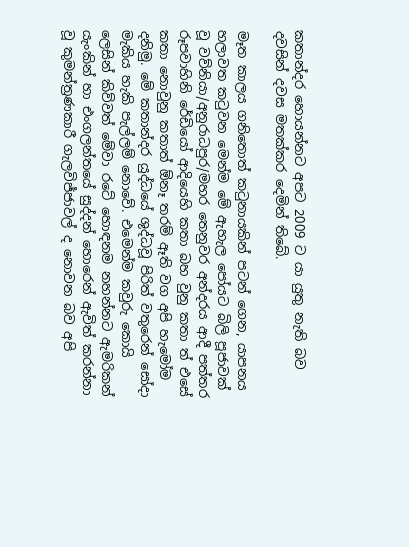කතාන්දර හොයන්නට අපට 2009 ට යා යුතු නැති බව දවසින් දවස මතක්කර දෙමින් තිබේ.

මෑත කාලය ගනිතොත් කටුනායකින් පටන් ගෙන, යාපනය හලාවත කටුවන මෙන්ම මේ ඇහැල පෝයට බිලි පූජාවක් වූ වව්නියා/අනුරාධපුර/මහර තෙනුවර අන්දරය ආදී පත්තර රූපවාහිනි රේඩියෝ ආදියෙහි කතා බහ වුනු කතා ත් එසේ කතා නොවුනු කතාත් ඕනෑ තරම් ඈති වග අපි හැමෝම දනිමු. මේ කතාන්දර යුද්ධයේ ශුද්ධවූ පිරිත් වතුරෙන් සෝදා මැකිය හැකි පැල්ලම් නොවේ. එමෙන්ම කවුරු කොයි ලෙසින් කිව්වත් මේවා රටේ හොඳනම නහන්නට ඇමරිකන් යැංකින් හා එංගලන්තයේ සුද්දන් හොරෙන් ඇවිත් කරන්නා වූ කුමන්ත්‍රණකාරී ගැලවිජ්ජාවල් ද නොවන බව අපි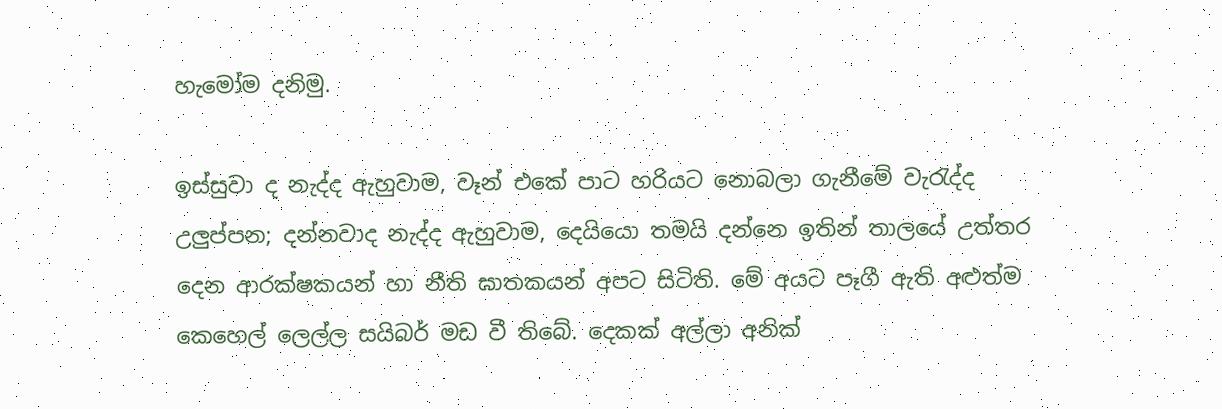හැමෝම දනිමු.

ඉස්සුවා ද නැද්ද ඇහුවාම, වෑන් එකේ පාට හරියට නොබලා ගැනීමේ වැරැද්ද උලුප්පන; දන්නවාද නැද්ද ඇහුවාම, දෙයියො තමයි දන්නෙ ඉතින් තාලයේ උත්තර දෙන ආරක්ෂකයන් හා නීති ඝාතකයන් අපට සිටිති. මේ අයට පෑගී ඇති අළුත්ම කෙහෙල් ලෙල්ල සයිබර් මඩ වී තිබේ. දෙකක් අල්ලා අනික්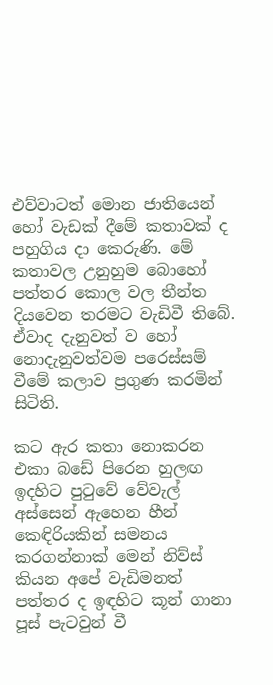එව්වාටත් මොන ජාතියෙන් හෝ වැඩක් දීමේ කතාවක් ද පහුගිය දා කෙරුණි. මේ කතාවල උනුහුම බොහෝ පත්තර කොල වල තීන්ත දියවෙන තරමට වැඩිවී තිබේ. ඒවාද දැනුවත් ව හෝ නොදැනුවත්වම පරෙස්සම් වීමේ කලාව ප්‍රගුණ කරමින් සිටිති.

කට ඇර කතා නොකරන එකා බඩේ පිරෙන හුලඟ ඉදහිට පුටුවේ වේවැල් අස්සෙන් ඇහෙන හීන් කෙඳිරියකින් සමනය කරගන්නාක් මෙන් නිව්ස් කියන අපේ වැඩිමනත් පත්තර ද ඉඳහිට කූන් ගානා පූස් පැටවුන් වී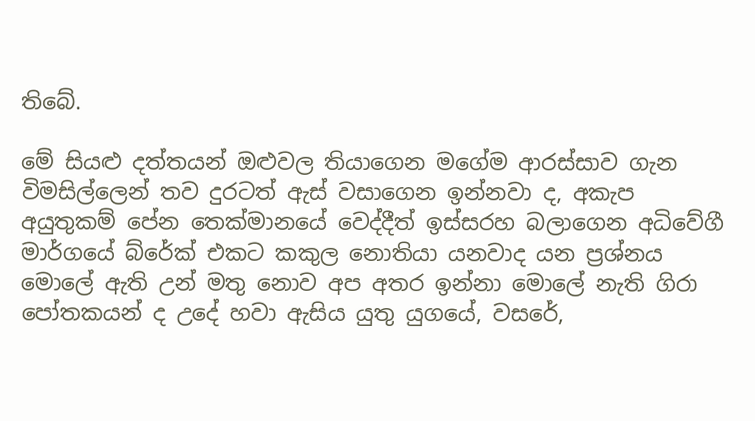තිබේ.

මේ සියළු දත්තයන් ඔළුවල තියාගෙන මගේම ආරස්සාව ගැන විමසිල්ලෙන් තව දුරටත් ඇස් වසාගෙන ඉන්නවා ද, අකැප අයුතුකම් පේන තෙක්මානයේ වෙද්දීත් ඉස්සරහ බලාගෙන අධිවේගී මාර්ගයේ බ්රේක් එකට කකුල නොතියා යනවාද යන ප්‍රශ්නය මොලේ ඇති උන් මතු නොව අප අතර ඉන්නා මොලේ නැති ගිරා පෝතකයන් ද උදේ හවා ඇසිය යුතු යුගයේ, වසරේ,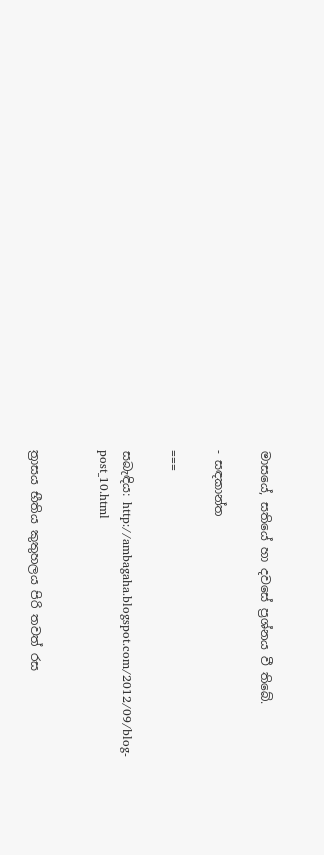මාසයේ, සතියේ හා දවසේ ප්‍රශ්නය වී තිබේ.

- සඳකාන්ත

===

සබැඳිය: http://ambagaha.blogspot.com/2012/09/blog-post_10.html


ත්‍රාසය භීතිය කුතුහලය පිරි තවත් රස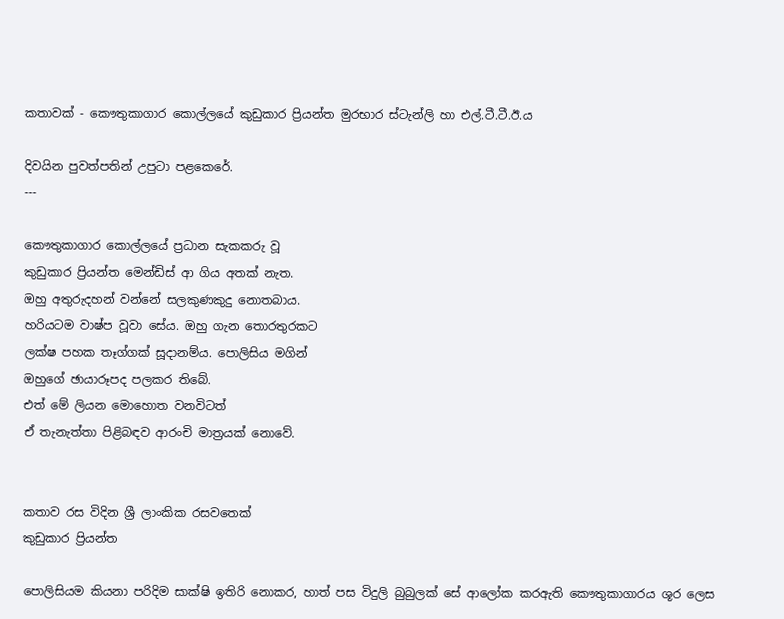කතාවක් - කෞතුකාගාර කොල්ලයේ කුඩුකාර ප්‍රියන්ත මුරභාර ස්‌ටැන්ලි හා එල්.ටී.ටී.ඊ.ය

දිවයින පුවත්පතින් උපුටා පළකෙරේ.
---

කෞතුකාගාර කොල්ලයේ ප්‍රධාන සැකකරු වූ
කුඩුකාර ප්‍රියන්ත මෙන්ඩිස්‌ ආ ගිය අතක්‌ නැත.
ඔහු අතුරුදහන් වන්නේ සලකුණකුදු නොතබාය.
හරියටම වාෂ්ප වූවා සේය. ඔහු ගැන තොරතුරකට
ලක්‌ෂ පහක තෑග්ගක්‌ සූදානම්ය. පොලිසිය මගින්
ඔහුගේ ඡායාරූපද පලකර තිබේ.
එත් මේ ලියන මොහොත වනවිටත්
ඒ තැනැත්තා පිළිබඳව ආරංචි මාත්‍රයක්‌ නොවේ.


කතාව රස විදින ශ්‍රී ලාංකික රසවතෙක්
කුඩුකාර ප්‍රියන්ත

පොලිසියම කියනා පරිදිම සාක්‌ෂි ඉතිරි නොකර, හාත් පස විදුලි බුබුලක්‌ සේ ආලෝක කරඇති කෞතුකාගාරය ශූර ලෙස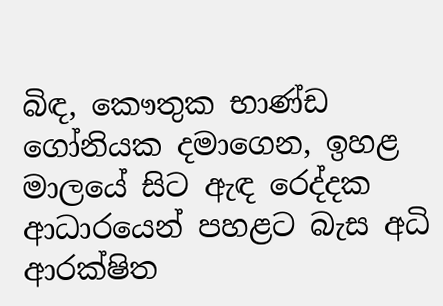බිඳ, කෞතුක භාණ්‌ඩ ගෝනියක දමාගෙන, ඉහළ මාලයේ සිට ඇඳ රෙද්දක ආධාරයෙන් පහළට බැස අධි ආරක්‌ෂිත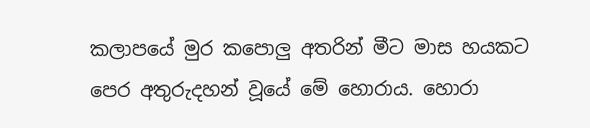කලාපයේ මුර කපොලු අතරින් මීට මාස හයකට පෙර අතුරුදහන් වූයේ මේ හොරාය. හොරා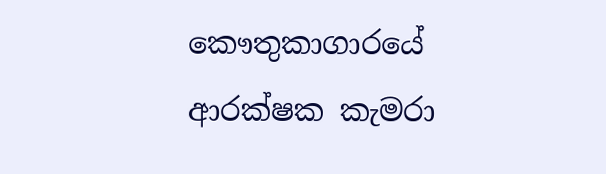කෞතුකාගාරයේ ආරක්‌ෂක කැමරා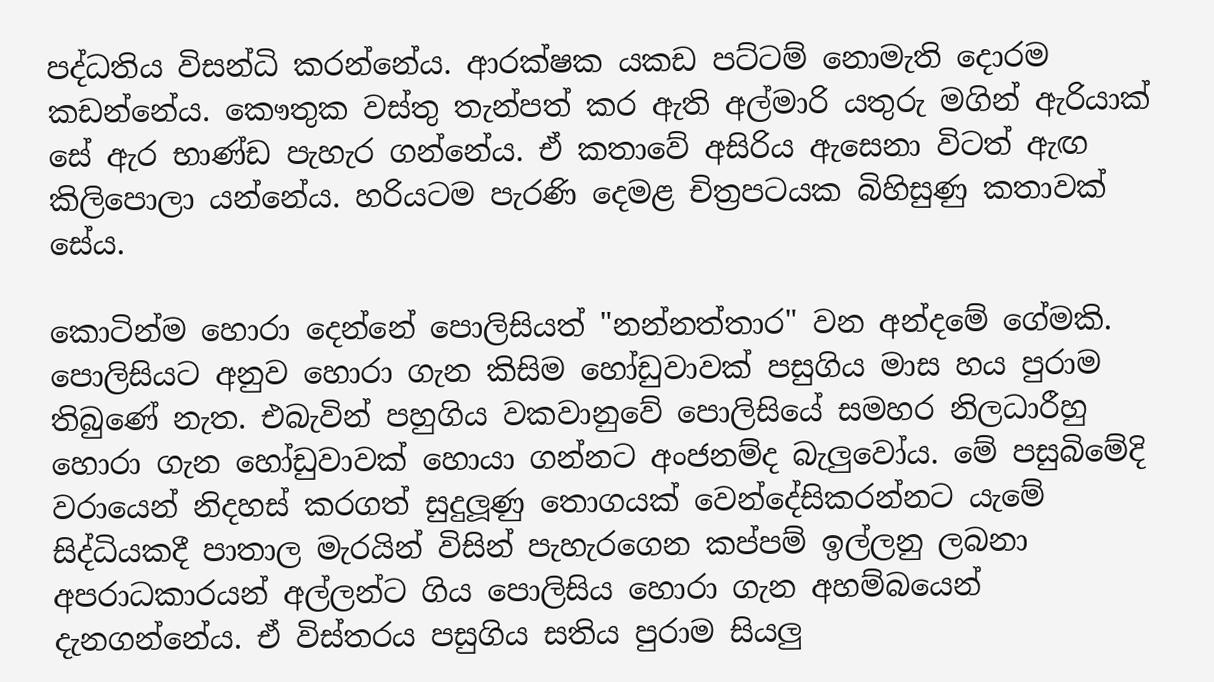පද්ධතිය විසන්ධි කරන්නේය. ආරක්‌ෂක යකඩ පට්‌ටම් නොමැති දොරම කඩන්නේය. කෞතුක වස්‌තු තැන්පත් කර ඇති අල්මාරි යතුරු මගින් ඇරියාක්‌ සේ ඇර භාණ්‌ඩ පැහැර ගන්නේය. ඒ කතාවේ අසිරිය ඇසෙනා විටත් ඇඟ කිලිපොලා යන්නේය. හරියටම පැරණි දෙමළ චිත්‍රපටයක බිහිසුණු කතාවක්‌ සේය.

කොටින්ම හොරා දෙන්නේ පොලිසියත් "නන්නත්තාර" වන අන්දමේ ගේමකි. පොලිසියට අනුව හොරා ගැන කිසිම හෝඩුවාවක්‌ පසුගිය මාස හය පුරාම තිබුණේ නැත. එබැවින් පහුගිය වකවානුවේ පොලිසියේ සමහර නිලධාරීහු හොරා ගැන හෝඩුවාවක්‌ හොයා ගන්නට අංජනම්ද බැලුවෝය. මේ පසුබිමේදි වරායෙන් නිදහස්‌ කරගත් සුදුලූණු තොගයක්‌ වෙන්දේසිකරන්නට යැමේ සිද්ධියකදී පාතාල මැරයින් විසින් පැහැරගෙන කප්පම් ඉල්ලනු ලබනා අපරාධකාරයන් අල්ලන්ට ගිය පොලිසිය හොරා ගැන අහම්බයෙන් දැනගන්නේය. ඒ විස්‌තරය පසුගිය සතිය පුරාම සියලු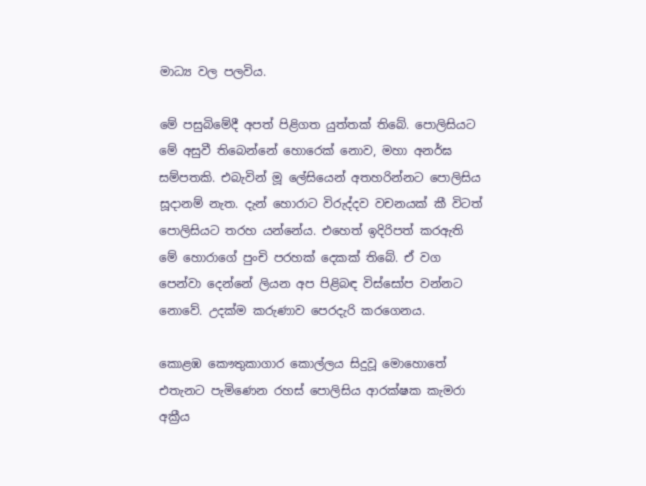මාධ්‍ය වල පලවිය.

මේ පසුබිමේදී අපත් පිළිගත යුත්තක්‌ තිබේ. පොලිසියට මේ අසුවී තිබෙන්නේ හොරෙක්‌ නොව, මහා අනර්ඝ සම්පතකි. එබැවින් මූ ලේසියෙන් අතහරින්නට පොලිසිය සූදානම් නැත. දැන් හොරාට විරුද්දව වචනයක්‌ කී විටත් පොලිසියට තරහ යන්නේය. එහෙත් ඉදිරිපත් කරඇති මේ හොරාගේ පුංචි පරහක්‌ දෙකක්‌ තිබේ. ඒ වග පෙන්වා දෙන්නේ ලියන අප පිළිබඳ විස්‌සෝප වන්නට නොවේ. උදක්‌ම කරුණාව පෙරදැරි කරගෙනය.

කොළඹ කෞතුකාගාර කොල්ලය සිදුවූ මොහොතේ එතැනට පැමිණෙන රහස්‌ පොලිසිය ආරක්‌ෂක කැමරා අක්‍රීය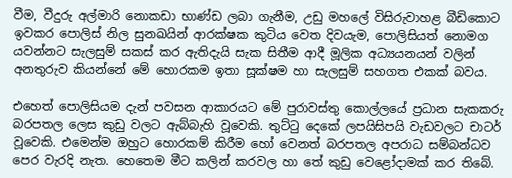වීම, වීදුරු අල්මාරි නොකඩා භාණ්‌ඩ ලබා ගැනීම, උඩු මහලේ විසිරුවාහළ බීඩිකොට ඉවකර පොලිස්‌ නිල සුනඛයින් ආරක්‌ෂක කුටිය වෙත දිවයැම, පොලිසියත් නොමග යවන්නට සැලසුම් සකස්‌ කර ඇතිදැයි සැක සිතීම ආදී මූලික අධ්‍යයනයන් වලින් අනතුරුව කියන්නේ මේ හොරකම ඉතා සූක්‌ෂම හා සැලසුම් සහගත එකක්‌ බවය.

එහෙත් පොලිසියම දැන් පවසන ආකාරයට මේ පුරාවස්‌තු කොල්ලයේ ප්‍රධාන සැකකරු බරපතල ලෙස කුඩු වලට ඇබ්බැහි වූවෙකි. තුට්‌ටු දෙකේ ලපයිසිපයි වැඩවලට චාටර් වූවෙකි. එමෙන්ම ඔහුට හොරකම් කිරීම හෝ වෙනත් බරපතල අපරාධ සම්බන්ධව පෙර වැරදි නැත. හෙතෙම මීට කලින් කරවල හා තේ කුඩු වෙළෝදාමක්‌ කර තිබේ.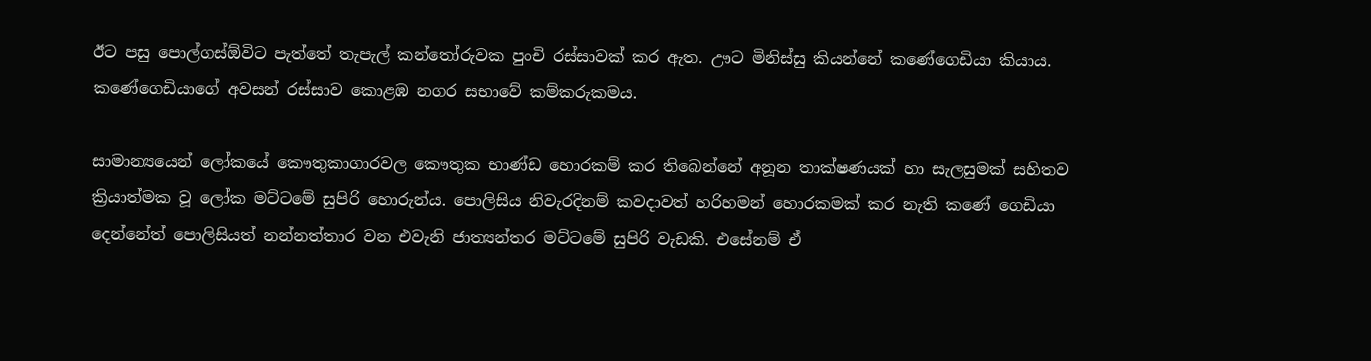ඊට පසු පොල්ගස්‌ඕවිට පැත්තේ තැපැල් කන්තෝරුවක පුංචි රස්‌සාවක්‌ කර ඇත. ඌට මිනිස්‌සු කියන්නේ කණේගෙඩියා කියාය. කණේගෙඩියාගේ අවසන් රස්‌සාව කොළඹ නගර සභාවේ කම්කරුකමය.

සාමාන්‍යයෙන් ලෝකයේ කෞතුකාගාරවල කෞතුක භාණ්‌ඩ හොරකම් කර තිබෙන්නේ අනූන තාක්‌ෂණයක්‌ හා සැලසුමක්‌ සහිතව ක්‍රියාත්මක වූ ලෝක මට්‌ටමේ සුපිරි හොරුන්ය. පොලිසිය නිවැරදිනම් කවදාවත් හරිහමන් හොරකමක්‌ කර නැති කණේ ගෙඩියා දෙන්නේත් පොලිසියත් නන්නත්තාර වන එවැනි ජාත්‍යන්තර මට්‌ටමේ සුපිරි වැඩකි. එසේනම් ඒ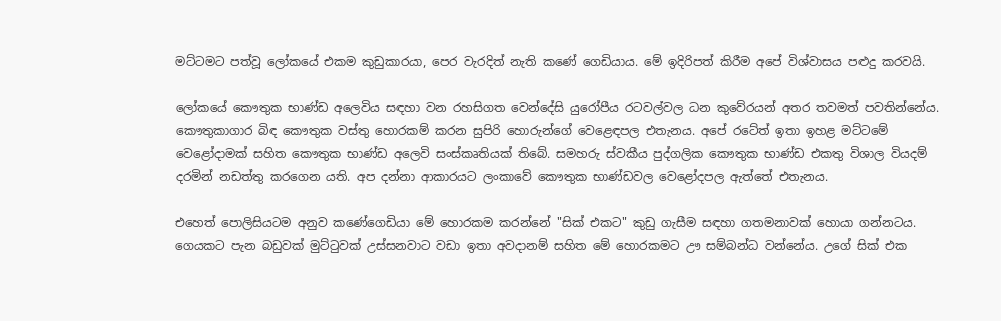මට්‌ටමට පත්වූ ලෝකයේ එකම කුඩුකාරයා, පෙර වැරදිත් නැති කණේ ගෙඩියාය. මේ ඉදිරිපත් කිරීම අපේ විශ්වාසය පළුදු කරවයි.

ලෝකයේ කෞතුක භාණ්‌ඩ අලෙවිය සඳහා වන රහසිගත වෙන්දේසි යුරෝපීය රටවල්වල ධන කුවේරයන් අතර තවමත් පවතින්නේය. කෞතුකාගාර බිඳ කෞතුක වස්‌තු හොරකම් කරන සුපිරි හොරුන්ගේ වෙළෙඳපල එතැනය. අපේ රටේත් ඉතා ඉහළ මට්‌ටමේ වෙළෝදාමක්‌ සහිත කෞතුක භාණ්‌ඩ අලෙවි සංස්‌කෘතියක්‌ තිබේ. සමහරු ස්‌වකීය පුද්ගලික කෞතුක භාණ්‌ඩ එකතු විශාල වියදම් දරමින් නඩත්තු කරගෙන යති. අප දන්නා ආකාරයට ලංකාවේ කෞතුක භාණ්‌ඩවල වෙළෝදපල ඇත්තේ එතැනය.

එහෙත් පොලිසියටම අනුව කණේගෙඩියා මේ හොරකම කරන්නේ "සික්‌ එකට" කුඩු ගැසීම සඳහා ගතමනාවක්‌ හොයා ගන්නටය. ගෙයකට පැන බඩුවක්‌ මුට්‌ටුවක්‌ උස්‌සනවාට වඩා ඉතා අවදානම් සහිත මේ හොරකමට ඌ සම්බන්ධ වන්නේය. උගේ සික්‌ එක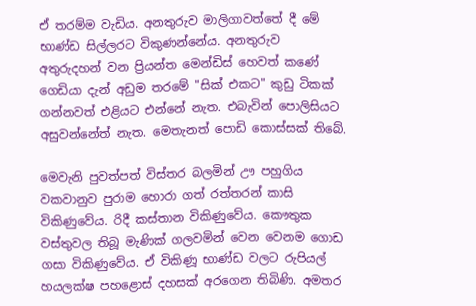ඒ තරම්ම වැඩිය. අනතුරුව මාලිගාවත්තේ දී මේ භාණ්‌ඩ සිල්ලරට විකුණන්නේය. අනතුරුව අතුරුදහන් වන ප්‍රියන්ත මෙන්ඩිස්‌ හෙවත් කණේ ගෙඩියා දැන් අඩුම තරමේ "සික්‌ එකට" කුඩු ටිකක්‌ ගන්නවත් එළියට එන්නේ නැත. එබැවින් පොලිසියට අසුවන්නේත් නැත. මෙතැනත් පොඩි කොස්‌සක්‌ තිබේ.

මෙවැනි පුවත්පත් විස්‌තර බලමින් ඌ පහුගිය වකවානුව පුරාම හොරා ගත් රත්තරන් කාසි විකිණුවේය. රිදී කස්‌තාන විකිණුවේය. කෞතුක වස්‌තුවල තිබූ මැණික්‌ ගලවමින් වෙන වෙනම ගොඩ ගසා විකිණුවේය. ඒ විකිණූ භාණ්‌ඩ වලට රුපියල් හයලක්‌ෂ පහළොස්‌ දහසක්‌ අරගෙන තිබිණි. අමතර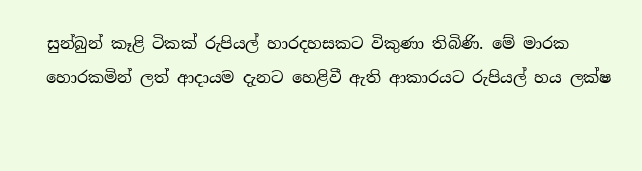සුන්බුන් කෑළි ටිකක්‌ රුපියල් හාරදහසකට විකුණා තිබිණි. මේ මාරක හොරකමින් ලත් ආදායම දැනට හෙළිවී ඇති ආකාරයට රුපියල් හය ලක්‌ෂ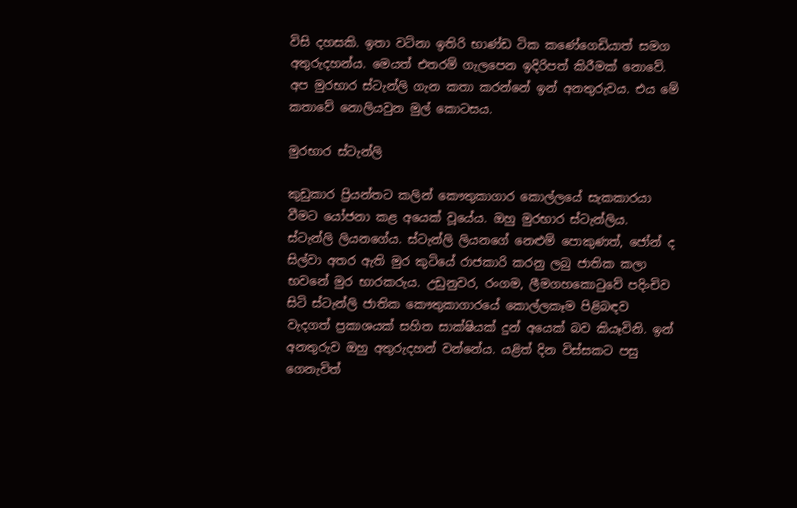විසි දහසකි. ඉතා වටිනා ඉතිරි භාණ්‌ඩ ටික කණේගෙඩියාත් සමග අතුරුදහන්ය. මෙයත් එතරම් ගැලපෙන ඉදිරිපත් කිරීමක්‌ නොවේ. අප මුරභාර ස්‌ටැන්ලි ගැන කතා කරන්නේ ඉන් අනතුරුවය. එය මේ කතාවේ නොලියවුන මුල් කොටසය.

මුරභාර ස්‌ටැන්ලි

කුඩුකාර ප්‍රියන්තට කලින් කෞතුකාගාර කොල්ලයේ සැකකාරයා වීමට යෝජනා කළ අයෙක්‌ වූයේය. ඔහු මුරභාර ස්‌ටැන්ලිය. ස්‌ටැන්ලි ලියනගේය. ස්‌ටැන්ලි ලියනගේ නෙළුම් පොකුණත්, ජෝන් ද සිල්වා අතර ඇති මුර කුටියේ රාජකාරි කරනු ලබු ජාතික කලා භවනේ මුර භාරකරුය. උඩුනුවර, රංගම, ලීමගහකොටුවේ පදිංචිව සිටි ස්‌ටැන්ලි ජාතික කෞතුකාගාරයේ කොල්ලකෑම පිළිබඳව වැදගත් ප්‍රකාශයක්‌ සහිත සාක්‌ෂියක්‌ දුන් අයෙක්‌ බව කියෑවිනි. ඉන් අනතුරුව ඔහු අතුරුදහන් වන්නේය. යළිත් දින විස්‌සකට පසු ගෙනැවිත්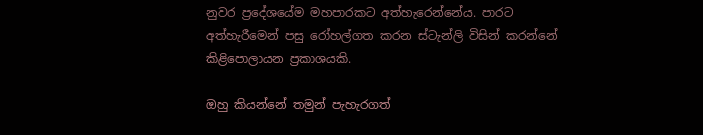නුවර ප්‍රදේශයේම මහපාරකට අත්හැරෙන්නේය. පාරට අත්හැරීමෙන් පසු රෝහල්ගත කරන ස්‌ටැන්ලි විසින් කරන්නේ කිළිපොලායන ප්‍රකාශයකි.

ඔහු කියන්නේ තමුන් පැහැරගත්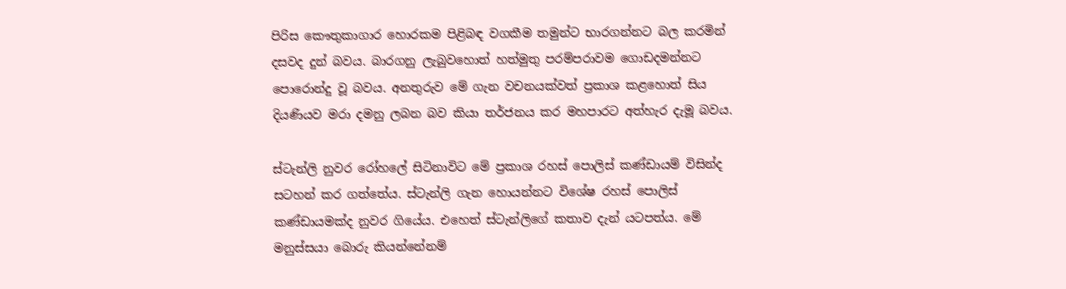පිරිස කෞතුකාගාර හොරකම පිළිබඳ වගකීම තමුන්ට භාරගන්නට බල කරමින් දසවද දුන් බවය. බාරගනු ලැබුවහොත් හත්මුතු පරම්පරාවම ගොඩදමන්නට පොරොන්දු වූ බවය. අනතුරුව මේ ගැන වචනයක්‌වත් ප්‍රකාශ කළහොත් සිය දියණියව මරා දමනු ලබන බව කියා තර්ජනය කර මහපාරට අත්හැර දැමූ බවය.

ස්‌ටැන්ලි නුවර රෝහලේ සිටිනාවිට මේ ප්‍රකාශ රහස්‌ පොලිස්‌ කණ්‌ඩායම් විසින්ද සටහන් කර ගත්තේය. ස්‌ටැන්ලි ගැන හොයන්නට විශේෂ රහස්‌ පොලිස්‌ කණ්‌ඩායමක්‌ද නුවර ගියේය. එහෙත් ස්‌ටැන්ලිගේ කතාව දැන් යටපත්ය. මේ මනුස්‌සයා බොරු කියන්නේනම්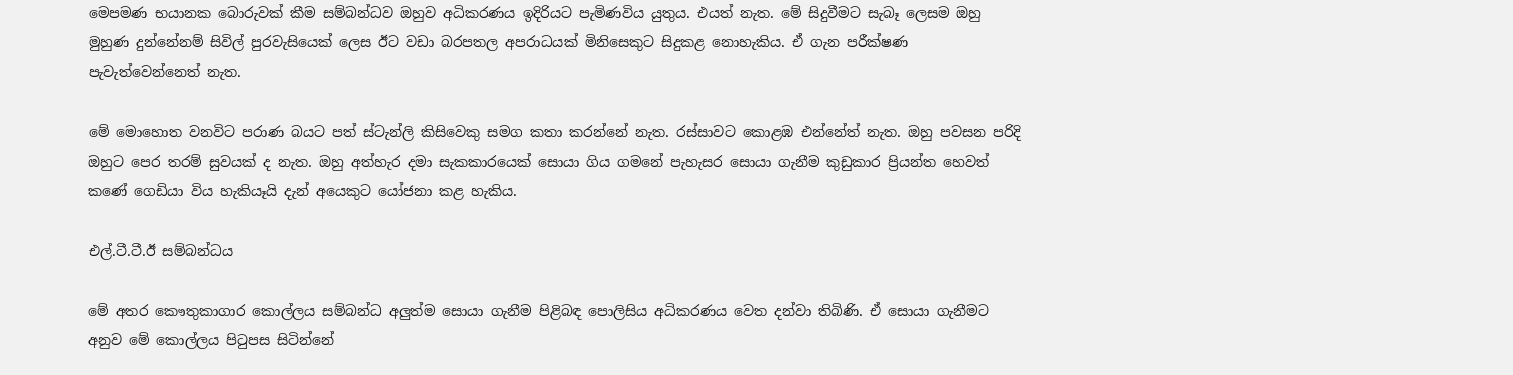මෙපමණ භයානක බොරුවක්‌ කීම සම්බන්ධව ඔහුව අධිකරණය ඉදිරියට පැමිණවිය යුතුය. එයත් නැත. මේ සිදුවීමට සැබෑ ලෙසම ඔහු මුහුණ දුන්නේනම් සිවිල් පුරවැසියෙක්‌ ලෙස ඊට වඩා බරපතල අපරාධයක්‌ මිනිසෙකුට සිදුකළ නොහැකිය. ඒ ගැන පරීක්‌ෂණ පැවැත්වෙන්නෙත් නැත.

මේ මොහොත වනවිට පරාණ බයට පත් ස්‌ටැන්ලි කිසිවෙකු සමග කතා කරන්නේ නැත. රස්‌සාවට කොළඹ එන්නේත් නැත. ඔහු පවසන පරිදි ඔහුට පෙර තරම් සුවයක්‌ ද නැත. ඔහු අත්හැර දමා සැකකාරයෙක්‌ සොයා ගිය ගමනේ පැහැසර සොයා ගැනීම කුඩුකාර ප්‍රියන්ත හෙවත් කණේ ගෙඩියා විය හැකියෑයි දැන් අයෙකුට යෝජනා කළ හැකිය.

එල්.ටී.ටී.ඊ සම්බන්ධය

මේ අතර කෞතුකාගාර කොල්ලය සම්බන්ධ අලුත්ම සොයා ගැනීම පිළිබඳ පොලිසිය අධිකරණය වෙත දන්වා තිබිණි. ඒ සොයා ගැනීමට අනුව මේ කොල්ලය පිටුපස සිටින්නේ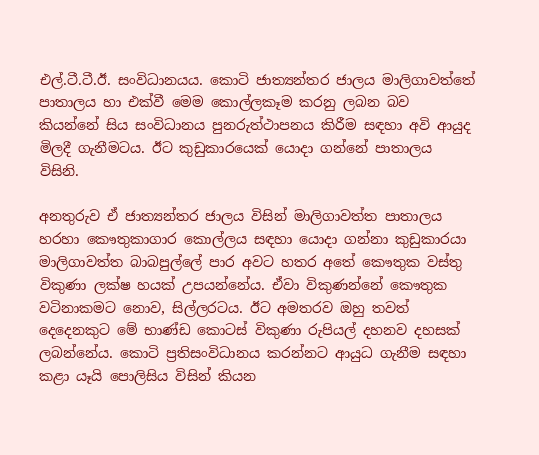එල්.ටී.ටී.ඊ. සංවිධානයය. කොටි ජාත්‍යන්තර ජාලය මාලිගාවත්තේ පාතාලය හා එක්‌වී මෙම කොල්ලකෑම කරනු ලබන බව කියන්නේ සිය සංවිධානය පුනරුත්ථාපනය කිරීම සඳහා අවි ආයුද මිලදී ගැනීමටය. ඊට කුඩුකාරයෙක්‌ යොදා ගන්නේ පාතාලය විසිනි.

අනතුරුව ඒ ජාත්‍යන්තර ජාලය විසින් මාලිගාවත්ත පාතාලය හරහා කෞතුකාගාර කොල්ලය සඳහා යොදා ගන්නා කුඩුකාරයා මාලිගාවත්ත බාබපුල්ලේ පාර අවට හතර අතේ කෞතුක වස්‌තු විකුණා ලක්‌ෂ හයක්‌ උපයන්නේය. ඒවා විකුණන්නේ කෞතුක වටිනාකමට නොව, සිල්ලරටය. ඊට අමතරව ඔහු තවත් දෙදෙනකුට මේ භාණ්‌ඩ කොටස්‌ විකුණා රුපියල් දහනව දහසක්‌ ලබන්නේය. කොටි ප්‍රතිසංවිධානය කරන්නට ආයුධ ගැනීම සඳහා කළා යෑයි පොලිසිය විසින් කියන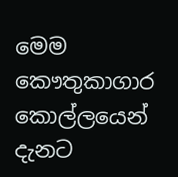මෙම කෞතුකාගාර කොල්ලයෙන් දැනට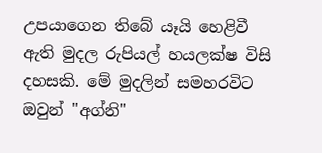උපයාගෙන තිබේ යෑයි හෙළිවී ඇති මුදල රුපියල් හයලක්‌ෂ විසි දහසකි. මේ මුදලින් සමහරවිට ඔවුන් "අග්නි"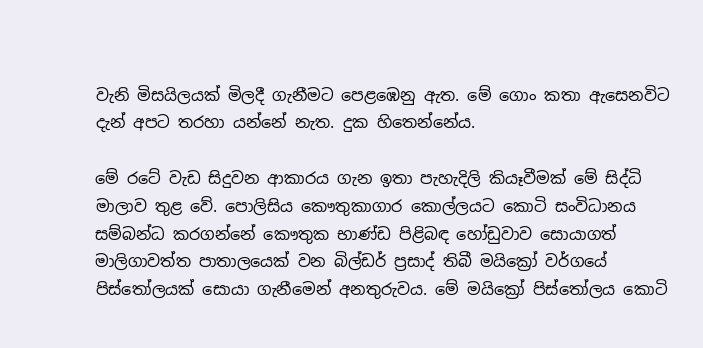වැනි මිසයිලයක්‌ මිලදී ගැනීමට පෙළඹෙනු ඇත. මේ ගොං කතා ඇසෙනවිට දැන් අපට තරහා යන්නේ නැත. දුක හිතෙන්නේය.

මේ රටේ වැඩ සිදුවන ආකාරය ගැන ඉතා පැහැදිලි කියෑවීමක්‌ මේ සිද්ධි මාලාව තුළ වේ. පොලිසිය කෞතුකාගාර කොල්ලයට කොටි සංවිධානය සම්බන්ධ කරගන්නේ කෞතුක භාණ්‌ඩ පිළිබඳ හෝඩුවාව සොයාගත් මාලිගාවත්ත පාතාලයෙක්‌ වන බිල්ඩර් ප්‍රසාද් තිබී මයික්‍රෝ වර්ගයේ පිස්‌තෝලයක්‌ සොයා ගැනීමෙන් අනතුරුවය. මේ මයික්‍රෝ පිස්‌තෝලය කොටි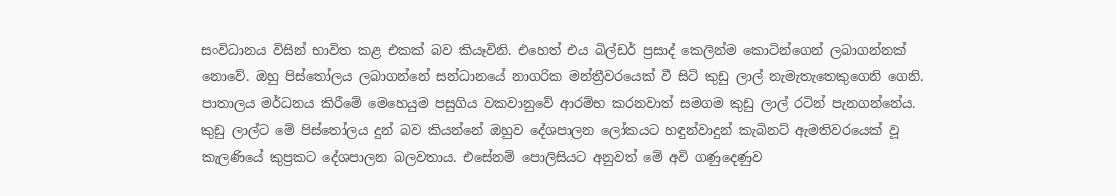සංවිධානය විසින් භාවිත කළ එකක්‌ බව කියෑවිනි. එහෙත් එය බිල්ඩර් ප්‍රසාද් කෙලින්ම කොටින්ගෙන් ලබාගන්නක්‌ නොවේ. ඔහු පිස්‌තෝලය ලබාගන්නේ සන්ධානයේ නාගරික මන්ත්‍රීවරයෙක්‌ වී සිටි කුඩු ලාල් නැමැතැතෙකුගෙනි ගෙනි. පාතාලය මර්ධනය කිරීමේ මෙහෙයුම පසුගිය වකවානුවේ ආරම්භ කරනවාත් සමගම කුඩු ලාල් රටින් පැනගන්නේය. කුඩු ලාල්ට මේ පිස්‌තෝලය දුන් බව කියන්නේ ඔහුව දේශපාලන ලෝකයට හඳුන්වාදුන් කැබිනට්‌ ඇමතිවරයෙක්‌ වූ කැලණියේ කුප්‍රකට දේශපාලන බලවතාය. එසේනම් පොලිසියට අනුවත් මේ අවි ගණුදෙණුව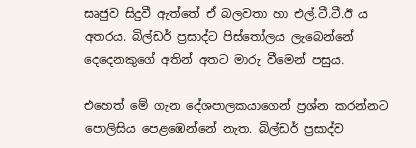සෘජුව සිදුවී ඇත්තේ ඒ බලවතා හා එල්.ටී.ටී.ඊ ය අතරය. බිල්ඩර් ප්‍රසාද්ට පිස්‌තෝලය ලැබෙන්නේ දෙදෙනකුගේ අතින් අතට මාරු වීමෙන් පසුය.

එහෙත් මේ ගැන දේශපාලකයාගෙන් ප්‍රශ්න කරන්නට පොලිසිය පෙළඹෙන්නේ නැත. බිල්ඩර් ප්‍රසාද්ව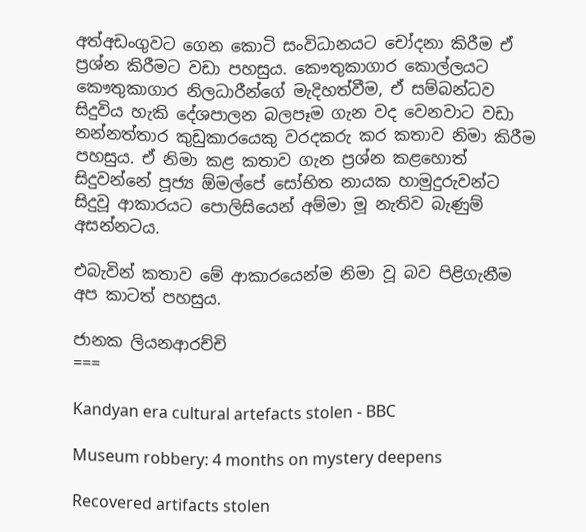අත්අඩංගුවට ගෙන කොටි සංවිධානයට චෝදනා කිරීම ඒ ප්‍රශ්න කිරීමට වඩා පහසුය. කෞතුකාගාර කොල්ලයට කෞතුකාගාර නිලධාරීන්ගේ මැදිහත්වීම, ඒ සම්බන්ධව සිදුවිය හැකි දේශපාලන බලපෑම ගැන වද වෙනවාට වඩා නන්නත්තාර කුඩුකාරයෙකු වරදකරු කර කතාව නිමා කිරීම පහසුය. ඒ නිමා කළ කතාව ගැන ප්‍රශ්න කළහොත් සිදුවන්නේ පූජ්‍ය ඕමල්පේ සෝභිත නායක හාමුදුරුවන්ට සිදුවූ ආකාරයට පොලිසියෙන් අම්මා මූ නැතිව බැණුම් අසන්නටය.

එබැවින් කතාව මේ ආකාරයෙන්ම නිමා වූ බව පිළිගැනීම අප කාටත් පහසුය.

ජානක ලියනආරච්චි
===

Kandyan era cultural artefacts stolen - BBC

Museum robbery: 4 months on mystery deepens

Recovered artifacts stolen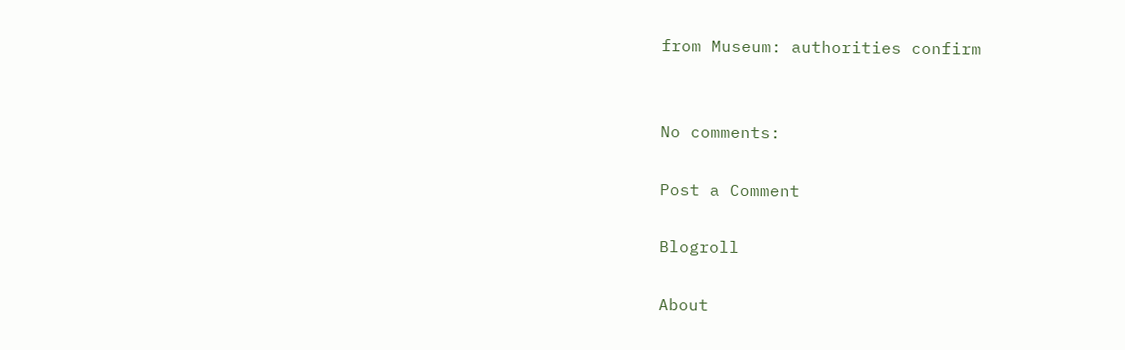from Museum: authorities confirm


No comments:

Post a Comment

Blogroll

About